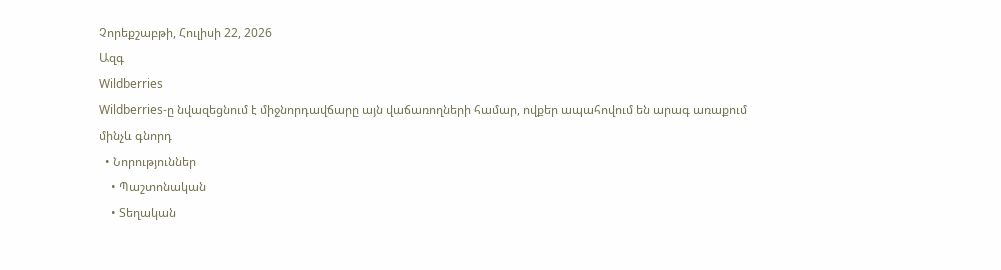Չորեքշաբթի, Հուլիսի 22, 2026
Ազգ
Wildberries
Wildberries-ը նվազեցնում է միջնորդավճարը այն վաճառողների համար, ովքեր ապահովում են արագ առաքում մինչև գնորդ
  • Նորություններ
    • Պաշտոնական
    • Տեղական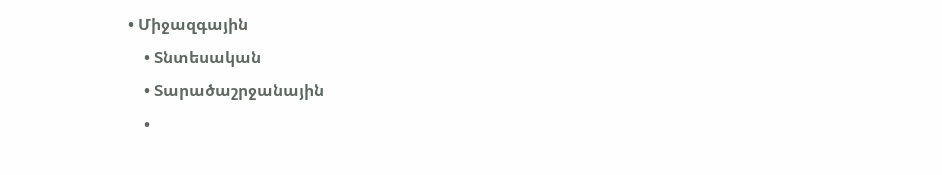• Միջազգային
    • Տնտեսական
    • Տարածաշրջանային
    •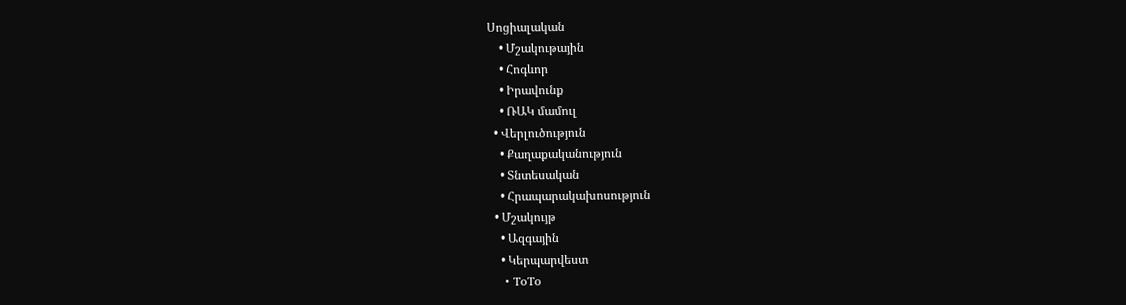Սոցիալական
    • Մշակութային
    • Հոգևոր
    • Իրավունք
    • ՌԱԿ մամուլ
  • Վերլուծություն
    • Քաղաքականություն
    • Տնտեսական
    • Հրապարակախոսություն
  • Մշակույթ
    • Ազգային
    • Կերպարվեստ
    • ToTo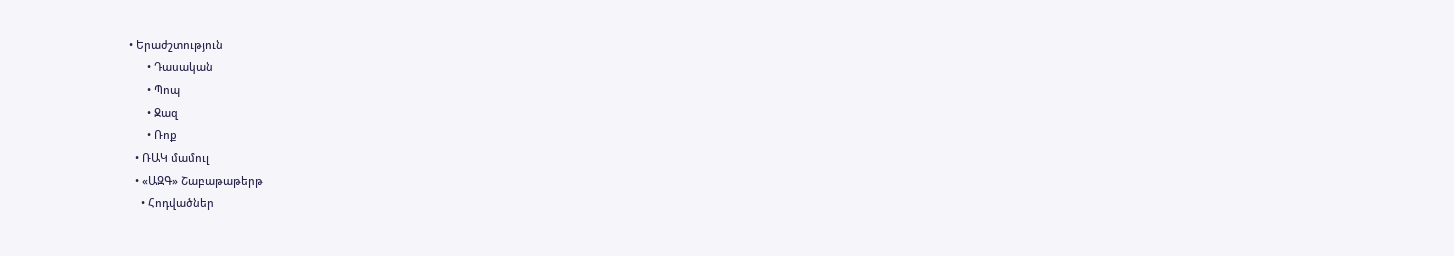• Երաժշտություն
      • Դասական
      • Պոպ
      • Ջազ
      • Ռոք
  • ՌԱԿ մամուլ
  • «ԱԶԳ» Շաբաթաթերթ
    • Հոդվածներ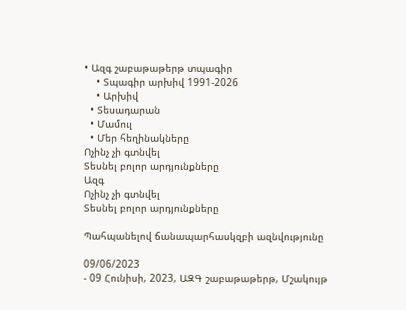• Ազգ շաբաթաթերթ տպագիր
    • Տպագիր արխիվ 1991-2026
    • Արխիվ
  • Տեսադարան
  • Մամուլ
  • Մեր հեղինակները
Ոչինչ չի գտնվել
Տեսնել բոլոր արդյունքները
Ազգ
Ոչինչ չի գտնվել
Տեսնել բոլոր արդյունքները

Պահպանելով ճանապարհասկզբի ազնվությունը

09/06/2023
- 09 Հունիսի, 2023, ԱԶԳ շաբաթաթերթ, Մշակույթ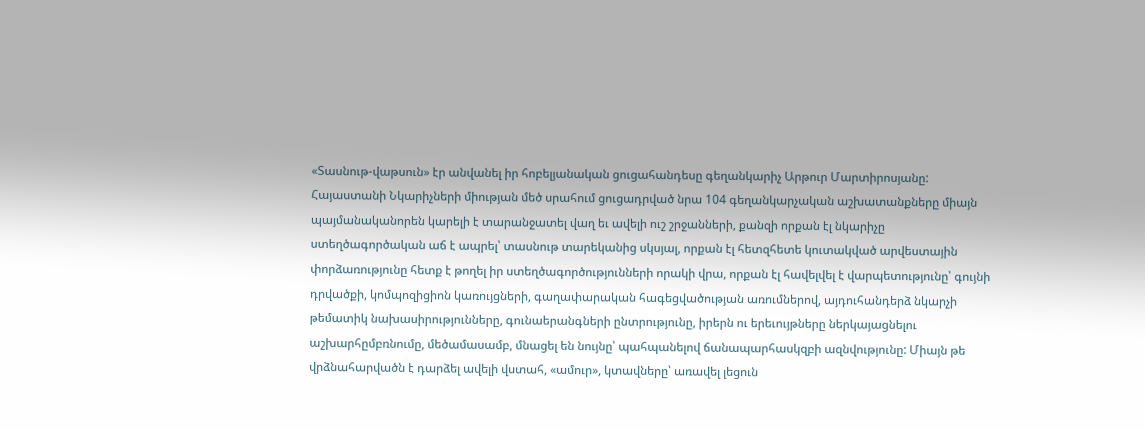«Տասնութ-վաթսուն» էր անվանել իր հոբելյանական ցուցահանդեսը գեղանկարիչ Արթուր Մարտիրոսյանը: Հայաստանի Նկարիչների միության մեծ սրահում ցուցադրված նրա 104 գեղանկարչական աշխատանքները միայն պայմանականորեն կարելի է տարանջատել վաղ եւ ավելի ուշ շրջանների, քանզի որքան էլ նկարիչը ստեղծագործական աճ է ապրել՝ տասնութ տարեկանից սկսյալ, որքան էլ հետզհետե կուտակված արվեստային փորձառությունը հետք է թողել իր ստեղծագործությունների որակի վրա, որքան էլ հավելվել է վարպետությունը՝ գույնի դրվածքի, կոմպոզիցիոն կառույցների, գաղափարական հագեցվածության առումներով, այդուհանդերձ նկարչի թեմատիկ նախասիրությունները, գունաերանգների ընտրությունը, իրերն ու երեւույթները ներկայացնելու աշխարհըմբռնումը, մեծամասամբ, մնացել են նույնը՝ պահպանելով ճանապարհասկզբի ազնվությունը: Միայն թե վրձնահարվածն է դարձել ավելի վստահ, «ամուր», կտավները՝ առավել լեցուն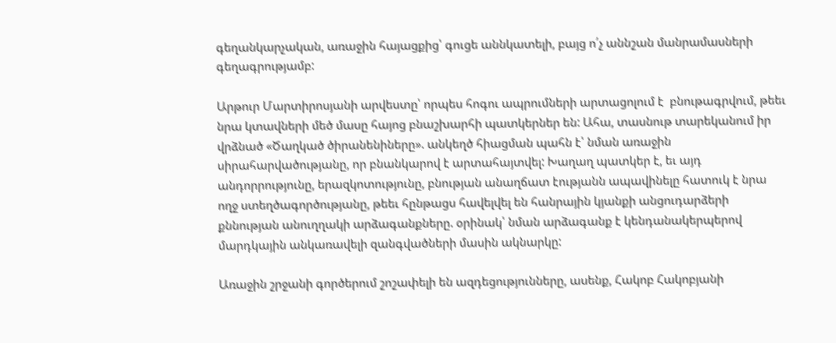գեղանկարչական, առաջին հայացքից՝ գուցե աննկատելի, բայց ո՛չ աննշան մանրամասների գեղագրությամբ:

Արթուր Մարտիրոսյանի արվեստը՝ որպես հոգու ապրումների արտացոլում է  բնութագրվում, թեեւ նրա կտավների մեծ մասը հայոց բնաշխարհի պատկերներ են: Ահա, տասնութ տարեկանում իր վրձնած «Ծաղկած ծիրանենիները». անկեղծ հիացման պահն է՝ նման առաջին սիրահարվածությանը, որ բնանկարով է արտահայտվել: Խաղաղ պատկեր է, եւ այդ անդորրությունը, երազկոտությունը, բնության անաղճատ էությանն ապավինելը հատուկ է նրա ողջ ստեղծագործությանը, թեեւ հընթացս հավելվել են հանրային կյանքի անցուդարձերի քննության անուղղակի արձագանքները. օրինակ՝ նման արձագանք է կենդանակերպերով մարդկային անկառավելի զանգվածների մասին ակնարկը:

Առաջին շրջանի գործերում շոշափելի են ազդեցությունները, ասենք, Հակոբ Հակոբյանի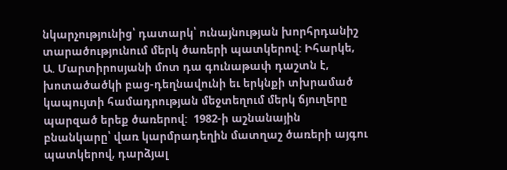նկարչությունից՝ դատարկ՝ ունայնության խորհրդանիշ տարածությունում մերկ ծառերի պատկերով: Իհարկե, Ա. Մարտիրոսյանի մոտ դա գունաթափ դաշտն է, խոտածածկի բաց-դեղնավունի եւ երկնքի տխրամած կապույտի համադրության մեջտեղում մերկ ճյուղերը պարզած երեք ծառերով:  1982-ի աշնանային բնանկարը՝ վառ կարմրադեղին մատղաշ ծառերի այգու պատկերով, դարձյալ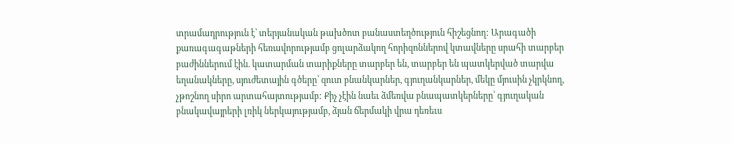տրամադրություն է՝ տերյանական թախծոտ բանաստեղծություն հիշեցնող: Արագածի քառագագաթների հեռավորությամբ ցոլարձակող հորիզոններով կտավները սրահի տարբեր բաժիններում էին. կատարման տարիքները տարբեր են, տարբեր են պատկերված տարվա եղանակները, սյուժետային գծերը՝ զուտ բնանկարներ, գյուղանկարներ, մեկը մյուսին չկրկնող, չթոշնող սիրո արտահայտությամբ: Քիչ չէին նաեւ ձմեռվա բնապատկերները՝ գյուղական բնակավայրերի լռիկ ներկայությամբ, ձյան ճերմակի վրա դեռեւս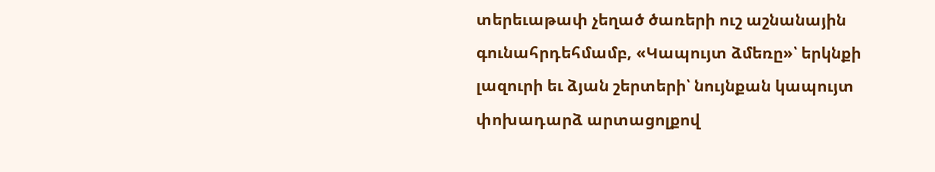տերեւաթափ չեղած ծառերի ուշ աշնանային գունահրդեհմամբ, «Կապույտ ձմեռը»՝ երկնքի լազուրի եւ ձյան շերտերի՝ նույնքան կապույտ փոխադարձ արտացոլքով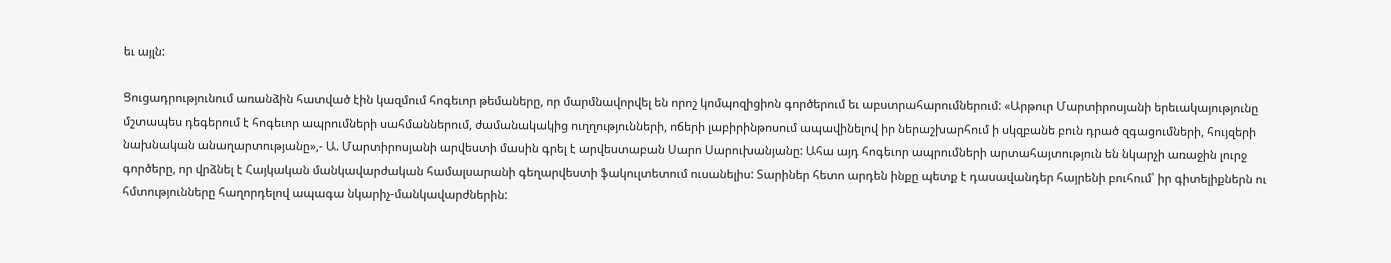եւ այլն:

Ցուցադրությունում առանձին հատված էին կազմում հոգեւոր թեմաները, որ մարմնավորվել են որոշ կոմպոզիցիոն գործերում եւ աբստրահարումներում: «Արթուր Մարտիրոսյանի երեւակայությունը մշտապես դեգերում է հոգեւոր ապրումների սահմաններում, ժամանակակից ուղղությունների, ոճերի լաբիրինթոսում ապավինելով իր ներաշխարհում ի սկզբանե բուն դրած զգացումների, հույզերի նախնական անաղարտությանը»,- Ա. Մարտիրոսյանի արվեստի մասին գրել է արվեստաբան Սարո Սարուխանյանը: Ահա այդ հոգեւոր ապրումների արտահայտություն են նկարչի առաջին լուրջ գործերը, որ վրձնել է Հայկական մանկավարժական համալսարանի գեղարվեստի ֆակուլտետում ուսանելիս: Տարիներ հետո արդեն ինքը պետք է դասավանդեր հայրենի բուհում՝ իր գիտելիքներն ու հմտությունները հաղորդելով ապագա նկարիչ-մանկավարժներին: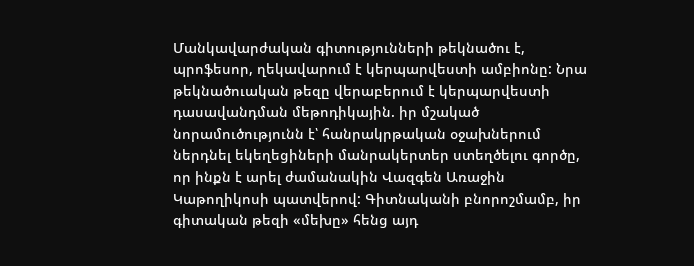Մանկավարժական գիտությունների թեկնածու է, պրոֆեսոր, ղեկավարում է կերպարվեստի ամբիոնը: Նրա թեկնածուական թեզը վերաբերում է կերպարվեստի դասավանդման մեթոդիկային. իր մշակած նորամուծությունն է՝ հանրակրթական օջախներում ներդնել եկեղեցիների մանրակերտեր ստեղծելու գործը, որ ինքն է արել ժամանակին Վազգեն Առաջին Կաթողիկոսի պատվերով: Գիտնականի բնորոշմամբ, իր գիտական թեզի «մեխը» հենց այդ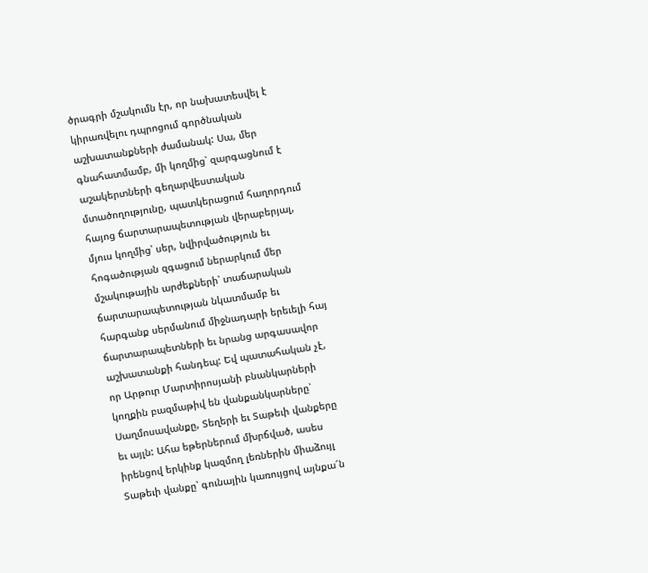ծրագրի մշակումն էր, որ նախատեսվել է կիրառվելու դպրոցում գործնական աշխատանքների ժամանակ: Սա, մեր գնահատմամբ, մի կողմից՝ զարգացնում է աշակերտների գեղարվեստական մտածողությունը, պատկերացում հաղորդում հայոց ճարտարապետության վերաբերյալ, մյուս կողմից՝ սեր, նվիրվածություն եւ հոգածության զգացում ներարկում մեր մշակութային արժեքների՝ տաճարական ճարտարապետության նկատմամբ եւ հարգանք սերմանում միջնադարի երեւելի հայ ճարտարապետների եւ նրանց արգասավոր աշխատանքի հանդեպ: Եվ պատահական չէ, որ Արթուր Մարտիրոսյանի բնանկարների կողքին բազմաթիվ են վանքանկարները՝ Սաղմոսավանքը, Տեղերի եւ Տաթեւի վանքերը եւ այլն: Ահա եթերներում մխրճված, ասես իրենցով երկինք կազմող լեռներին միաձույլ Տաթեւի վանքը՝ գունային կառույցով այնքա՜ն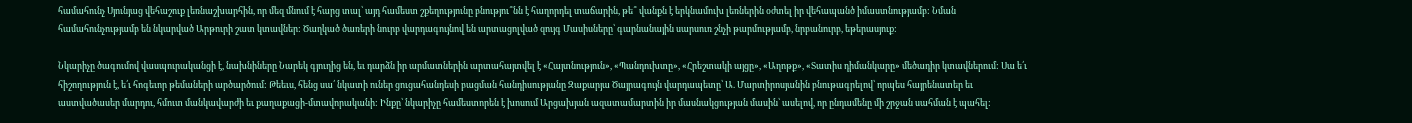համահունչ Սյունյաց վեհաշուք լեռնաշխարհին, որ մեզ մնում է հարց տալ՝ այդ համեստ շքեղությունը բնությու՞նն է հաղորդել տաճարին, թե՞ վանքն է երկնամուխ լեռներին օժտել իր վեհապանծ իմաստնությամբ: Նման համահունչությամբ են նկարված Արթուրի շատ կտավներ: Ծաղկած ծառերի նուրբ վարդագույնով են արտացոլված զույգ Մասիսները՝ գարնանային սարսուռ շնչի թարմությամբ, նրբանուրբ, եթերասյուք:

Նկարիչը ծագումով վասպուրականցի է, նախնիները Նարեկ գյուղից են, եւ դարձն իր արմատներին արտահայտվել է «Հայտնություն», «Պանդուխտը», «Հրեշտակի այցը», «Աղոթք», «Տատիս դիմանկարը» մեծադիր կտավներում: Սա ե՛ւ հիշողություն է, ե՛ւ հոգեւոր թեմաների արծարծում: Թեեւս, հենց սա՛ նկատի ուներ ցուցահանդեսի բացման հանդիսությանը Զաքարյա Ծայրագույն վարդապետը՝ Ա. Մարտիրոսյանին բնութագրելով՝ որպես հայրենատեր եւ աստվածասեր մարդու, հմուտ մանկավարժի եւ քաղաքացի-մտավորականի: Ինքը՝ նկարիչը համեստորեն է խոսում Արցախյան ազատամարտին իր մասնակցության մասին՝ ասելով, որ ընդամենը մի շրջան սահման է պահել: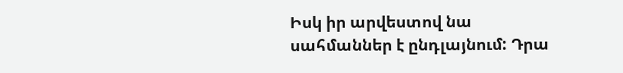Իսկ իր արվեստով նա սահմաններ է ընդլայնում: Դրա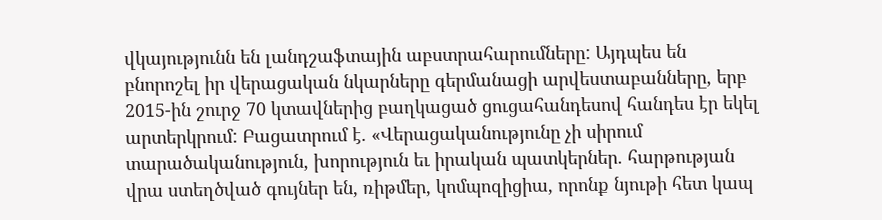վկայությունն են լանդշաֆտային աբստրահարումները: Այդպես են բնորոշել իր վերացական նկարները գերմանացի արվեստաբանները, երբ 2015-ին շուրջ 70 կտավներից բաղկացած ցուցահանդեսով հանդես էր եկել արտերկրում: Բացատրում է. «Վերացականությունը չի սիրում տարածականություն, խորություն եւ իրական պատկերներ. հարթության վրա ստեղծված գույներ են, ռիթմեր, կոմպոզիցիա, որոնք նյութի հետ կապ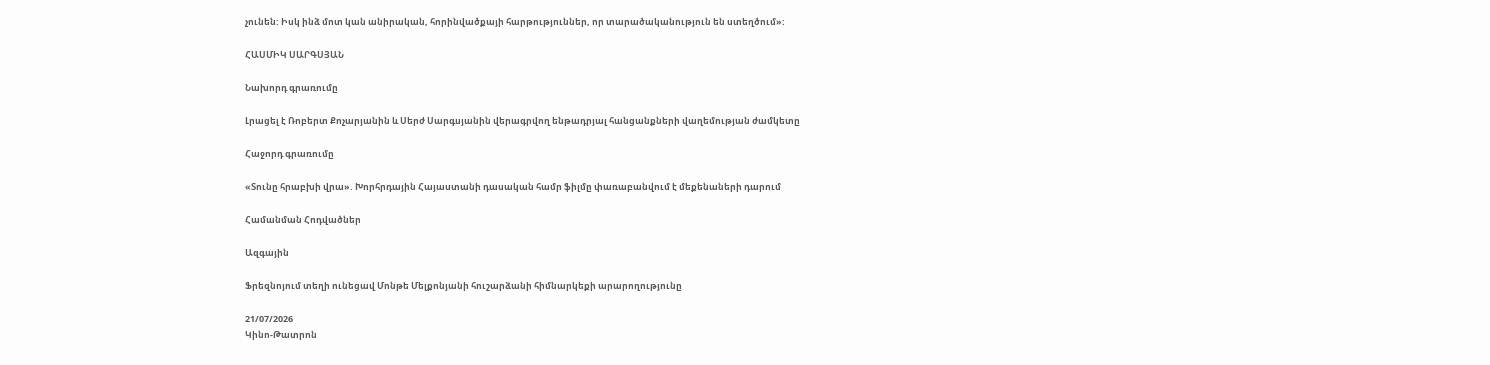չունեն: Իսկ ինձ մոտ կան անիրական, հորինվածքայի հարթություններ, որ տարածականություն են ստեղծում»:

ՀԱՍՄԻԿ ՍԱՐԳՍՅԱՆ

Նախորդ գրառումը

Լրացել է Ռոբերտ Քոչարյանին և Սերժ Սարգսյանին վերագրվող ենթադրյալ հանցանքների վաղեմության ժամկետը

Հաջորդ գրառումը

«Տունը հրաբխի վրա». Խորհրդային Հայաստանի դասական համր ֆիլմը փառաբանվում է մեքենաների դարում

Համանման Հոդվածներ

Ազգային

Ֆրեզնոյում տեղի ունեցավ Մոնթե Մելքոնյանի հուշարձանի հիմնարկեքի արարողությունը

21/07/2026
Կինո-Թատրոն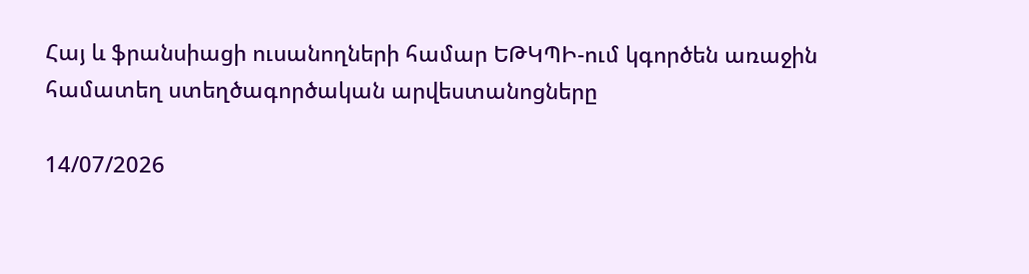Հայ և ֆրանսիացի ուսանողների համար ԵԹԿՊԻ-ում կգործեն առաջին համատեղ ստեղծագործական արվեստանոցները

14/07/2026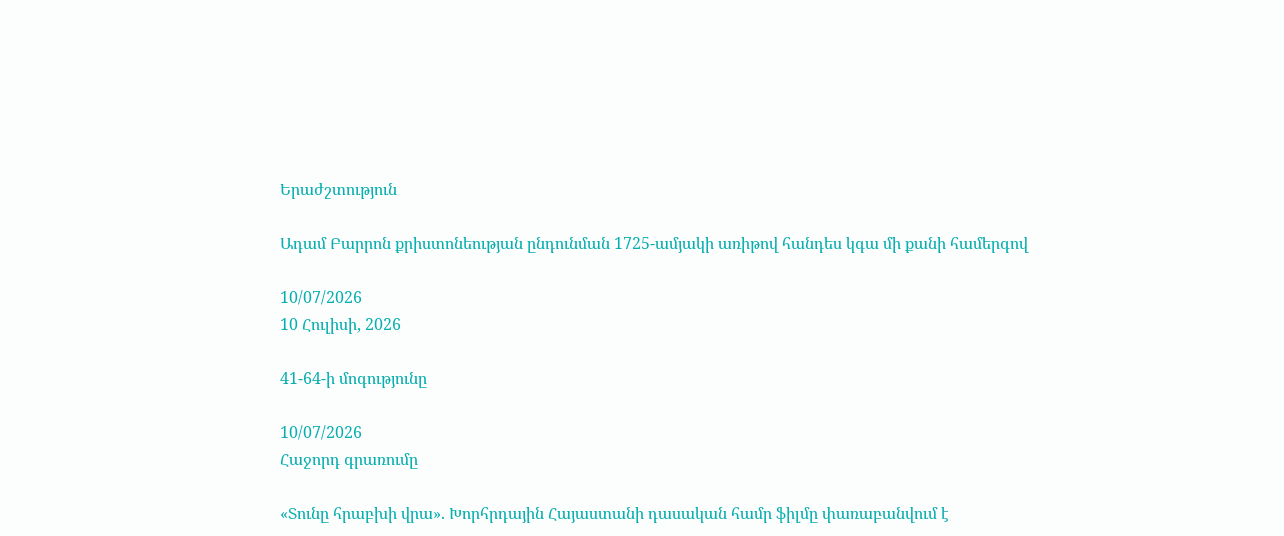Երաժշտություն

Ադամ Բարրոն քրիստոնեության ընդունման 1725-ամյակի առիթով հանդես կգա մի քանի համերգով

10/07/2026
10 Հուլիսի, 2026

41-64-ի մոգությունը

10/07/2026
Հաջորդ գրառումը

«Տունը հրաբխի վրա». Խորհրդային Հայաստանի դասական համր ֆիլմը փառաբանվում է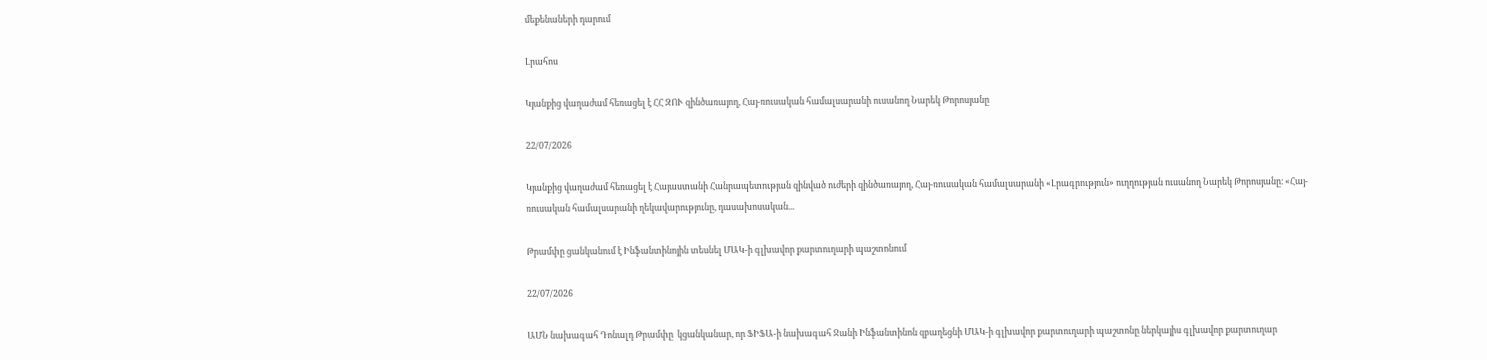մեքենաների դարում

Լրահոս

Կյանքից վաղաժամ հեռացել է ՀՀ ԶՈՒ զինծառայող, Հայ-ռուսական համալսարանի ուսանող Նարեկ Թորոսյանը

22/07/2026

Կյանքից վաղաժամ հեռացել է Հայաստանի Հանրապետության զինված ուժերի զինծառայող, Հայ-ռուսական համալսարանի «Լրագրություն» ուղղության ուսանող Նարեկ Թորոսյանը։ «Հայ-ռուսական համալսարանի ղեկավարությունը, դասախոսական...

Թրամփը ցանկանում է Ինֆանտինոյին տեսնել ՄԱԿ-ի գլխավոր քարտուղարի պաշտոնում

22/07/2026

ԱՄՆ նախագահ Դոնալդ Թրամփը  կցանկանար, որ ՖԻՖԱ-ի նախագահ Ջանի Ինֆանտինոն զբաղեցնի ՄԱԿ-ի գլխավոր քարտուղարի պաշտոնը ներկայիս գլխավոր քարտուղար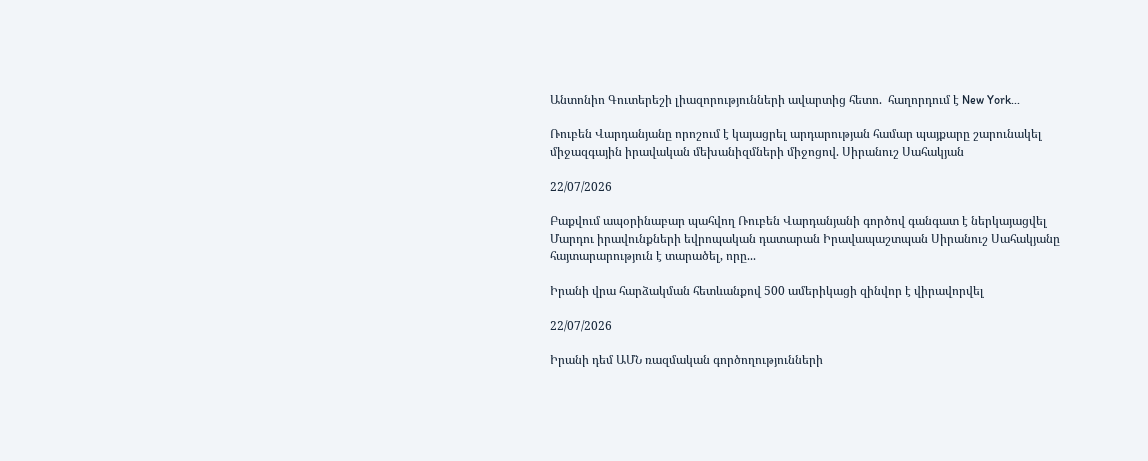Անտոնիո Գուտերեշի լիազորությունների ավարտից հետո.  հաղորդում է New York...

Ռուբեն Վարդանյանը որոշում է կայացրել արդարության համար պայքարը շարունակել միջազգային իրավական մեխանիզմների միջոցով. Սիրանուշ Սահակյան

22/07/2026

Բաքվում ապօրինաբար պահվող Ռուբեն Վարդանյանի գործով գանգատ է ներկայացվել Մարդու իրավունքների եվրոպական դատարան Իրավապաշտպան Սիրանուշ Սահակյանը հայտարարություն է տարածել, որը...

Իրանի վրա հարձակման հետևանքով 500 ամերիկացի զինվոր է վիրավորվել

22/07/2026

Իրանի դեմ ԱՄՆ ռազմական գործողությունների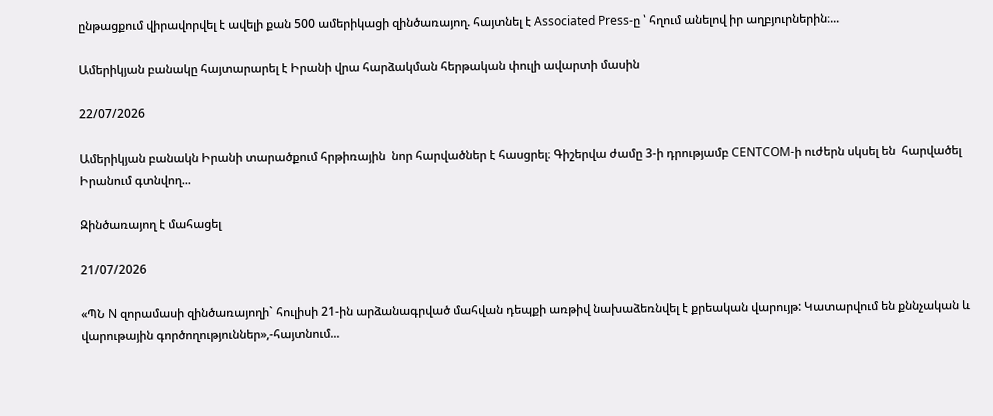ընթացքում վիրավորվել է ավելի քան 500 ամերիկացի զինծառայող. հայտնել է Associated Press-ը ՝ հղում անելով իր աղբյուրներին։...

Ամերիկյան բանակը հայտարարել է Իրանի վրա հարձակման հերթական փուլի ավարտի մասին

22/07/2026

Ամերիկյան բանակն Իրանի տարածքում հրթիռային  նոր հարվածներ է հասցրել։ Գիշերվա ժամը 3-ի դրությամբ CENTCOM-ի ուժերն սկսել են  հարվածել Իրանում գտնվող...

Զինծառայող է մահացել

21/07/2026

«ՊՆ N զորամասի զինծառայողի` հուլիսի 21-ին արձանագրված մահվան դեպքի առթիվ նախաձեռնվել է քրեական վարույթ: Կատարվում են քննչական և վարութային գործողություններ»,-հայտնում...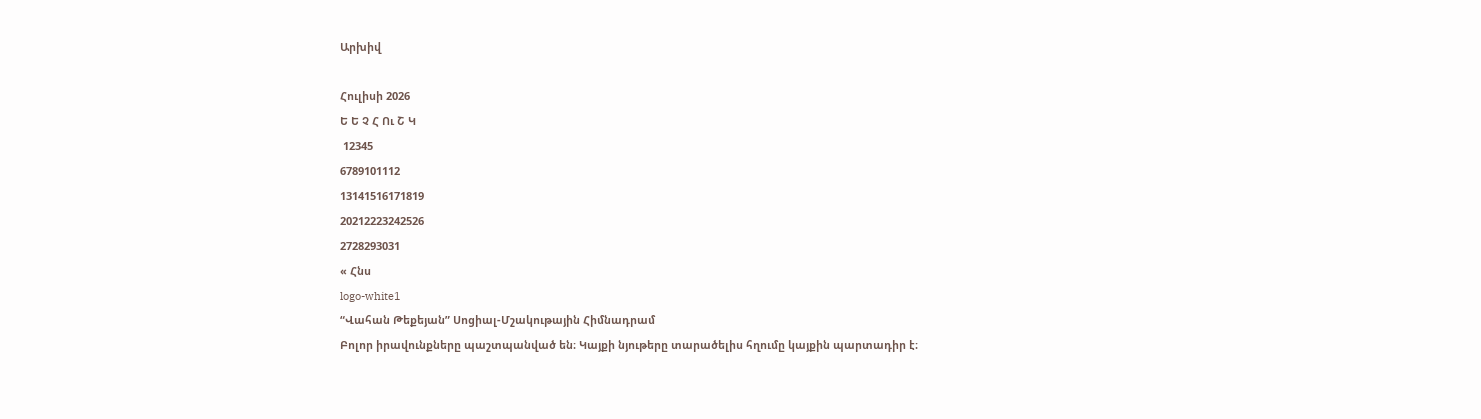Արխիվ

Հուլիսի 2026
Ե Ե Չ Հ Ու Շ Կ
 12345
6789101112
13141516171819
20212223242526
2728293031
« Հնս
logo-white1
“Վահան Թեքեյան” Սոցիալ-Մշակութային Հիմնադրամ
Բոլոր իրավունքները պաշտպանված են։ Կայքի նյութերը տարածելիս հղումը կայքին պարտադիր է։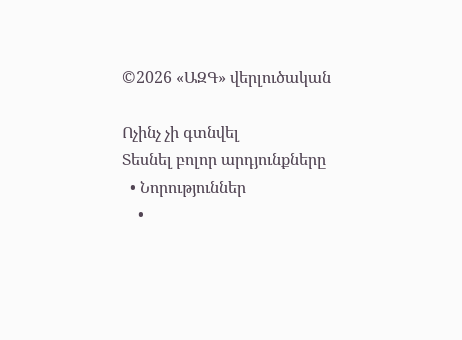©2026 «ԱԶԳ» վերլուծական

Ոչինչ չի գտնվել
Տեսնել բոլոր արդյունքները
  • Նորություններ
    •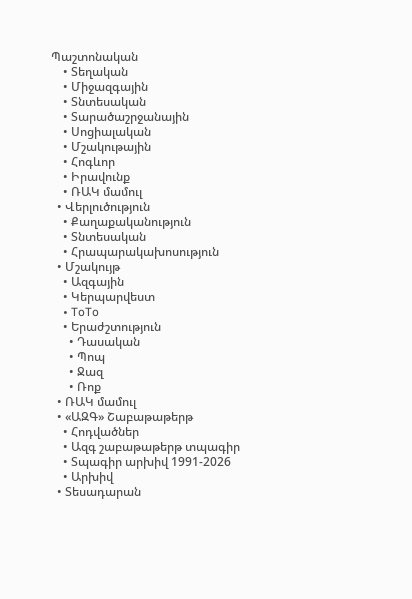Պաշտոնական
    • Տեղական
    • Միջազգային
    • Տնտեսական
    • Տարածաշրջանային
    • Սոցիալական
    • Մշակութային
    • Հոգևոր
    • Իրավունք
    • ՌԱԿ մամուլ
  • Վերլուծություն
    • Քաղաքականություն
    • Տնտեսական
    • Հրապարակախոսություն
  • Մշակույթ
    • Ազգային
    • Կերպարվեստ
    • ToTo
    • Երաժշտություն
      • Դասական
      • Պոպ
      • Ջազ
      • Ռոք
  • ՌԱԿ մամուլ
  • «ԱԶԳ» Շաբաթաթերթ
    • Հոդվածներ
    • Ազգ շաբաթաթերթ տպագիր
    • Տպագիր արխիվ 1991-2026
    • Արխիվ
  • Տեսադարան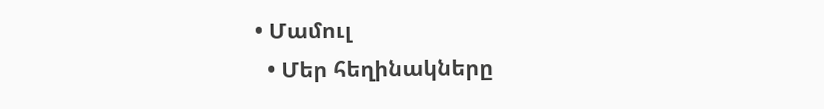• Մամուլ
  • Մեր հեղինակները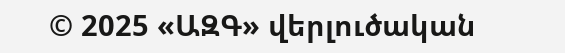© 2025 «ԱԶԳ» վերլուծական